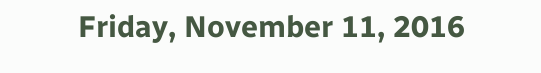Friday, November 11, 2016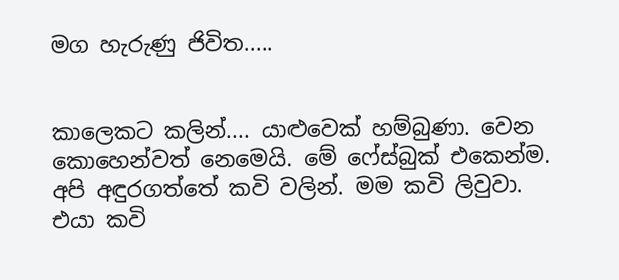මග හැරුණු ජිවිත.....


කාලෙකට කලින්.... යාළුවෙක් හම්බුණා. වෙන කොහෙන්වත් නෙමෙයි. මේ ෆේස්බුක් එකෙන්ම. අපි අඳුරගත්තේ කවි වලින්. මම කවි ලිවුවා. එයා කවි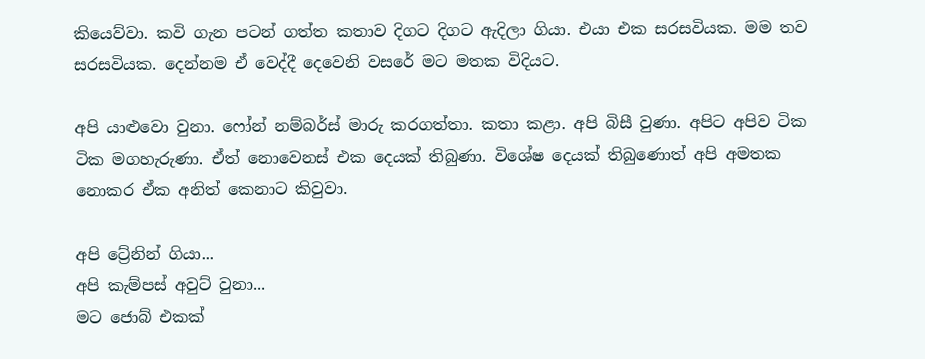කියෙව්වා. කවි ගැන පටන් ගත්ත කතාව දිගට දිගට ඇදිලා ගියා. එයා එක සරසවියක. මම තව සරසවියක. දෙන්නම ඒ වෙද්දී දෙවෙනි වසරේ මට මතක විදියට.

අපි යාළුවො වුනා. ෆෝන් නම්බර්ස් මාරු කරගත්තා. කතා කළා. අපි බිසී වුණා. අපිට අපිව ටික ටික මගහැරුණා. ඒත් නොවෙනස් එක දෙයක් තිබුණා. විශේෂ දෙයක් තිබුණොත් අපි අමතක නොකර ඒක අනිත් කෙනාට කිවුවා.

අපි ට්‍රේනින් ගියා...
අපි කැම්පස් අවුට් වුනා...
මට ජොබ් එකක්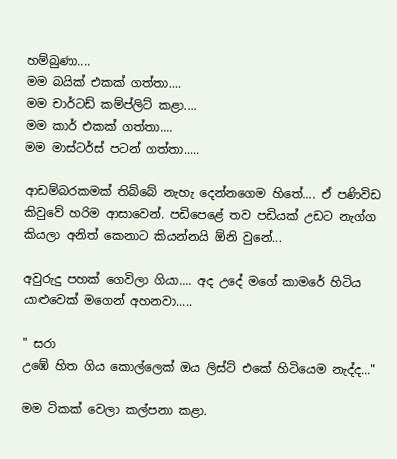හම්බුණා....
මම බයික් එකක් ගත්තා....
මම චාර්ටඩ් කම්ප්ලිට් කළා....
මම කාර් එකක් ගත්තා....
මම මාස්ටර්ස් පටන් ගත්තා.....

ආඩම්බරකමක් තිබ්බේ නැහැ දෙන්නගෙම හිතේ.... ඒ පණිවිඩ කිවුවේ හරිම ආසාවෙන්. පඩිපෙළේ තව පඩියක් උඩට නැග්ග කියලා අනිත් කෙනාට කියන්නයි ඕනි වුනේ...

අවුරුදු පහක් ගෙවිලා ගියා.... අද උදේ මගේ කාමරේ හිටිය යාළුවෙක් මගෙන් අහනවා.....

" සරා
උඹේ හිත ගිය කොල්ලෙක් ඔය ලිස්ට් එකේ හිටියෙම නැද්ද..."

මම ටිකක් වෙලා කල්පනා කළා.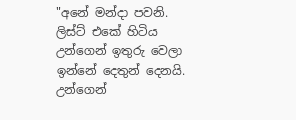"අනේ මන්දා පවනි. ලිස්ට් එකේ හිටිය උන්ගෙන් ඉතුරු වෙලා ඉන්නේ දෙතුන් දෙනයි. උන්ගෙන්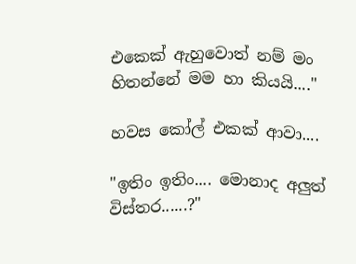එකෙක් ඇහුවොත් නම් මං හිතන්නේ මම හා කියයි...."

හවස කෝල් එකක් ආවා....

"ඉතිං ඉතිං.... මොනාද අලුත් විස්තර......?"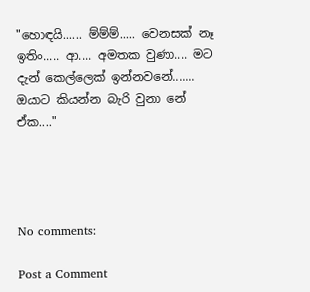"හොඳයි...... ම්ම්ම්..... වෙනසක් නෑ ඉතිං..... ආ.... අමතක වුණා.... මට දැන් කෙල්ලෙක් ඉන්නවනේ....... ඔයාට කියන්න බැරි වුනා නේ ඒක...."




No comments:

Post a Comment